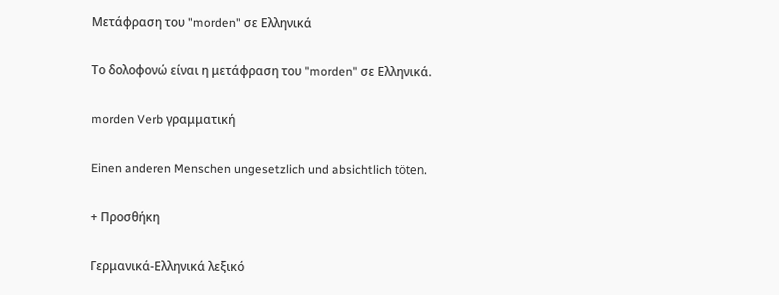Μετάφραση του "morden" σε Ελληνικά

Το δολοφονώ είναι η μετάφραση του "morden" σε Ελληνικά.

morden Verb γραμματική

Einen anderen Menschen ungesetzlich und absichtlich töten.

+ Προσθήκη

Γερμανικά-Ελληνικά λεξικό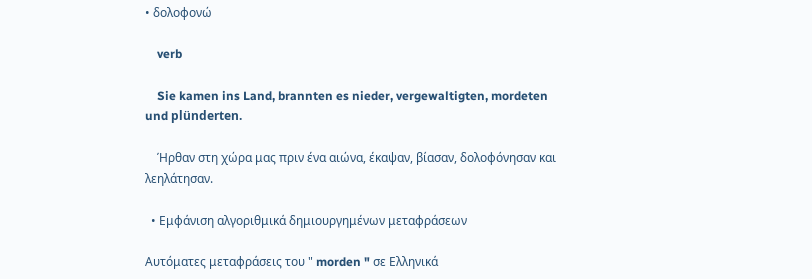• δολοφονώ

    verb

    Sie kamen ins Land, brannten es nieder, vergewaltigten, mordeten und plünderten.

    Ήρθαν στη χώρα μας πριν ένα αιώνα, έκαψαν, βίασαν, δολοφόνησαν και λεηλάτησαν.

  • Εμφάνιση αλγοριθμικά δημιουργημένων μεταφράσεων

Αυτόματες μεταφράσεις του " morden " σε Ελληνικά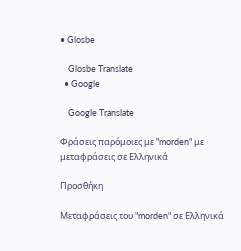• Glosbe

    Glosbe Translate
  • Google

    Google Translate

Φράσεις παρόμοιες με "morden" με μεταφράσεις σε Ελληνικά

Προσθήκη

Μεταφράσεις του "morden" σε Ελληνικά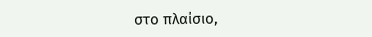στο πλαίσιο,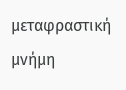μεταφραστική μνήμη